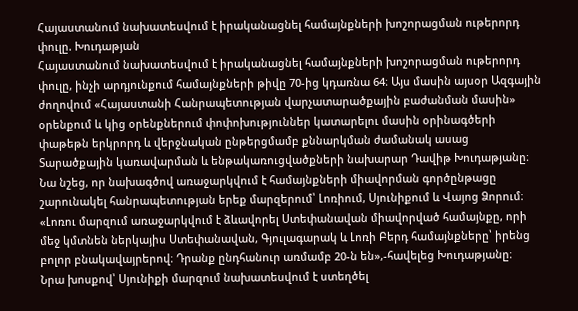Հայաստանում նախատեսվում է իրականացնել համայնքների խոշորացման ութերորդ փուլը. Խուդաթյան
Հայաստանում նախատեսվում է իրականացնել համայնքների խոշորացման ութերորդ փուլը, ինչի արդյունքում համայնքների թիվը 70-ից կդառնա 64։ Այս մասին այսօր Ազգային ժողովում «Հայաստանի Հանրապետության վարչատարածքային բաժանման մասին» օրենքում և կից օրենքներում փոփոխություններ կատարելու մասին օրինագծերի փաթեթն երկրորդ և վերջնական ընթերցմամբ քննարկման ժամանակ ասաց Տարածքային կառավարման և ենթակառուցվածքների նախարար Դավիթ Խուդաթյանը։
Նա նշեց, որ նախագծով առաջարկվում է համայնքների միավորման գործընթացը շարունակել հանրապետության երեք մարզերում՝ Լոռիում, Սյունիքում և Վայոց Ձորում։
«Լոռու մարզում առաջարկվում է ձևավորել Ստեփանավան միավորված համայնքը, որի մեջ կմտնեն ներկայիս Ստեփանավան, Գյուլագարակ և Լոռի Բերդ համայնքները՝ իրենց բոլոր բնակավայրերով։ Դրանք ընդհանուր առմամբ 20-ն են»,-հավելեց Խուդաթյանը։
Նրա խոսքով՝ Սյունիքի մարզում նախատեսվում է ստեղծել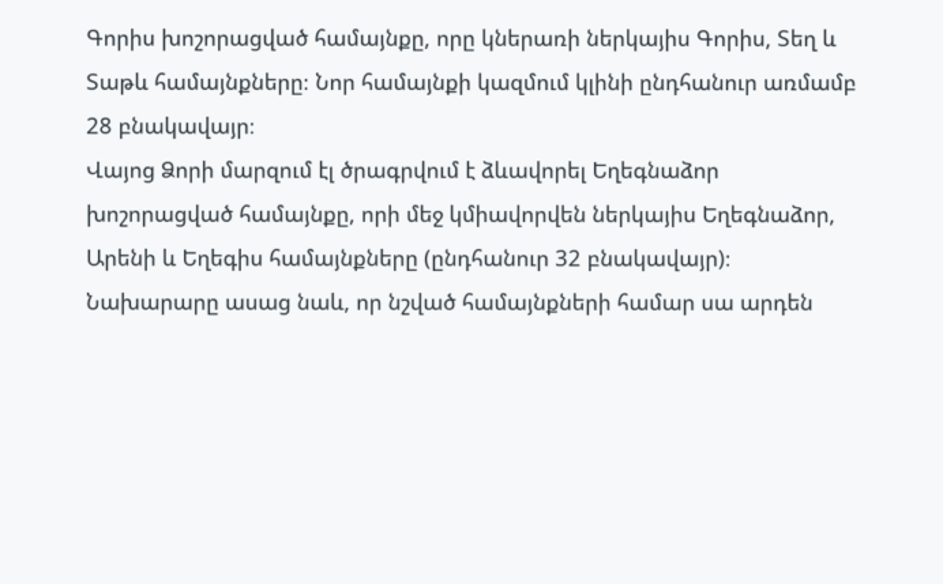Գորիս խոշորացված համայնքը, որը կներառի ներկայիս Գորիս, Տեղ և Տաթև համայնքները։ Նոր համայնքի կազմում կլինի ընդհանուր առմամբ 28 բնակավայր։
Վայոց Ձորի մարզում էլ ծրագրվում է ձևավորել Եղեգնաձոր խոշորացված համայնքը, որի մեջ կմիավորվեն ներկայիս Եղեգնաձոր, Արենի և Եղեգիս համայնքները (ընդհանուր 32 բնակավայր)։
Նախարարը ասաց նաև, որ նշված համայնքների համար սա արդեն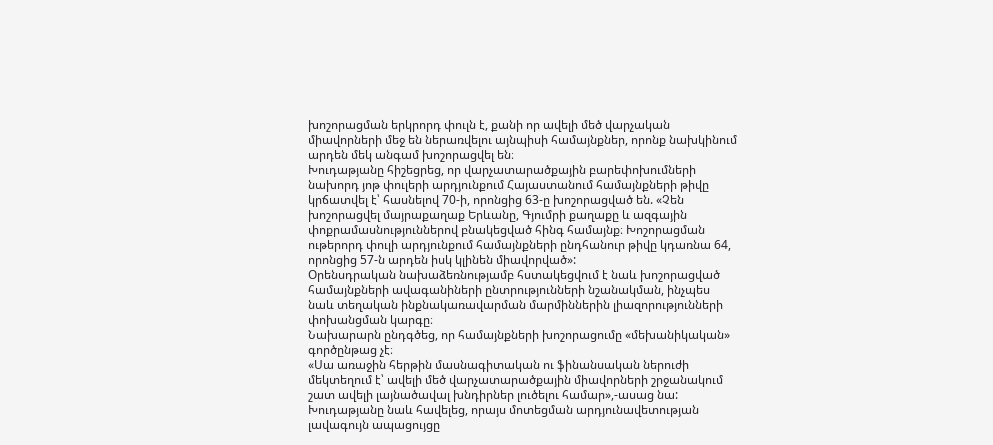խոշորացման երկրորդ փուլն է, քանի որ ավելի մեծ վարչական միավորների մեջ են ներառվելու այնպիսի համայնքներ, որոնք նախկինում արդեն մեկ անգամ խոշորացվել են։
Խուդաթյանը հիշեցրեց, որ վարչատարածքային բարեփոխումների նախորդ յոթ փուլերի արդյունքում Հայաստանում համայնքների թիվը կրճատվել է՝ հասնելով 70-ի, որոնցից 63-ը խոշորացված են. «Չեն խոշորացվել մայրաքաղաք Երևանը, Գյումրի քաղաքը և ազգային փոքրամասնություններով բնակեցված հինգ համայնք։ Խոշորացման ութերորդ փուլի արդյունքում համայնքների ընդհանուր թիվը կդառնա 64, որոնցից 57-ն արդեն իսկ կլինեն միավորված»:
Օրենսդրական նախաձեռնությամբ հստակեցվում է նաև խոշորացված համայնքների ավագանիների ընտրությունների նշանակման, ինչպես նաև տեղական ինքնակառավարման մարմիններին լիազորությունների փոխանցման կարգը։
Նախարարն ընդգծեց, որ համայնքների խոշորացումը «մեխանիկական» գործընթաց չէ։
«Սա առաջին հերթին մասնագիտական ու ֆինանսական ներուժի մեկտեղում է՝ ավելի մեծ վարչատարածքային միավորների շրջանակում շատ ավելի լայնածավալ խնդիրներ լուծելու համար»,-ասաց նա:
Խուդաթյանը նաև հավելեց, որայս մոտեցման արդյունավետության լավագույն ապացույցը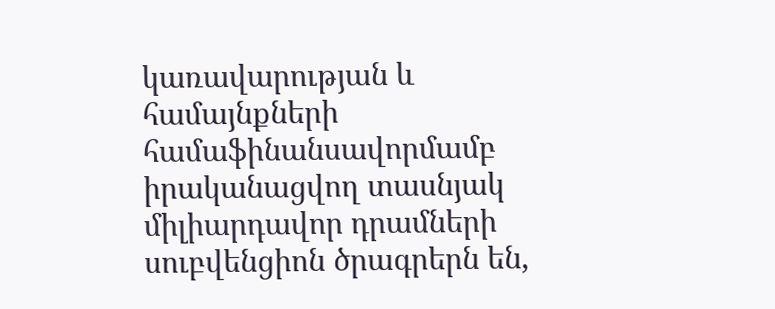կառավարության և համայնքների համաֆինանսավորմամբ իրականացվող տասնյակ միլիարդավոր դրամների սուբվենցիոն ծրագրերն են,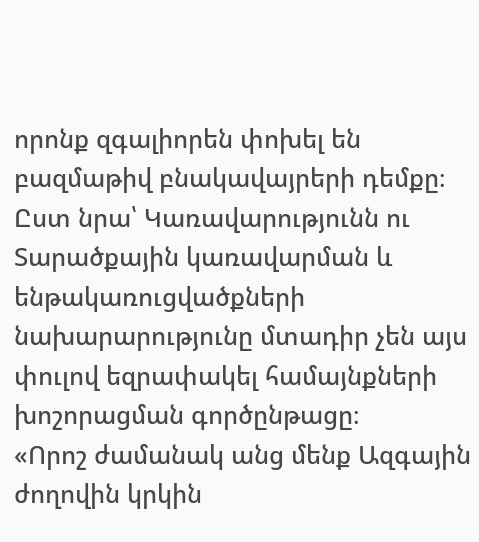որոնք զգալիորեն փոխել են բազմաթիվ բնակավայրերի դեմքը։
Ըստ նրա՝ Կառավարությունն ու Տարածքային կառավարման և ենթակառուցվածքների նախարարությունը մտադիր չեն այս փուլով եզրափակել համայնքների խոշորացման գործընթացը։
«Որոշ ժամանակ անց մենք Ազգային ժողովին կրկին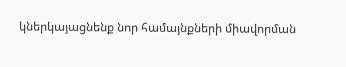կներկայացնենք նոր համայնքների միավորման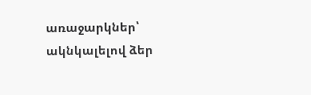առաջարկներ՝ ակնկալելով ձեր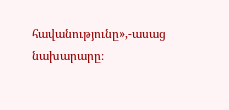հավանությունը»,-ասաց նախարարը։